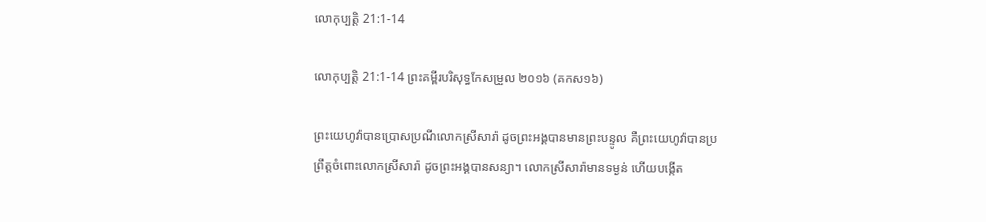លោកុប្បត្តិ 21:1-14

លោកុប្បត្តិ 21:1-14 ព្រះគម្ពីរបរិសុទ្ធកែសម្រួល ២០១៦ (គកស១៦)

ព្រះ‌យេហូវ៉ាបានប្រោសប្រណីលោកស្រីសារ៉ា ដូចព្រះ‌អង្គបានមានព្រះ‌បន្ទូល គឺព្រះ‌យេហូវ៉ាបានប្រព្រឹត្តចំពោះលោកស្រីសារ៉ា ដូចព្រះ‌អង្គបានសន្យា។ លោកស្រីសារ៉ាមានទម្ងន់ ហើយបង្កើត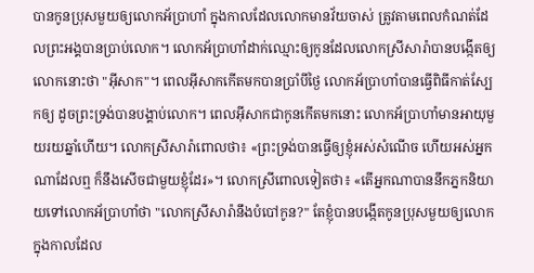បានកូនប្រុសមួយឲ្យលោកអ័ប្រា‌ហាំ ក្នុងកាលដែលលោកមានវ័យចាស់ ត្រូវតាមពេលកំណត់ដែលព្រះ‌អង្គបានប្រាប់លោក។ លោកអ័ប្រា‌ហាំដាក់ឈ្មោះឲ្យកូនដែលលោកស្រីសារ៉ាបានបង្កើតឲ្យលោកនោះថា "អ៊ីសាក"។ ពេលអ៊ីសាកកើតមកបានប្រាំបីថ្ងៃ លោកអ័ប្រា‌ហាំបានធ្វើពិធីកាត់ស្បែកឲ្យ ដូចព្រះ‌ទ្រង់បានបង្គាប់លោក។ ពេលអ៊ីសាកជាកូនកើតមកនោះ លោកអ័ប្រា‌ហាំមានអាយុមួយរយឆ្នាំហើយ។ លោកស្រីសារ៉ាពោលថា៖ «ព្រះ‌ទ្រង់បានធ្វើឲ្យខ្ញុំអស់សំណើច ហើយអស់អ្នកណាដែលឮ ក៏នឹងសើចជា‌មួយខ្ញុំដែរ»។ លោកស្រីពោលទៀតថា៖ «តើអ្នកណាបាននឹកភ្នកនិយាយទៅលោកអ័ប្រា‌ហាំថា "លោកស្រីសារ៉ានឹងបំបៅកូន?" តែខ្ញុំបានបង្កើតកូនប្រុសមួយឲ្យលោក ក្នុងកាលដែល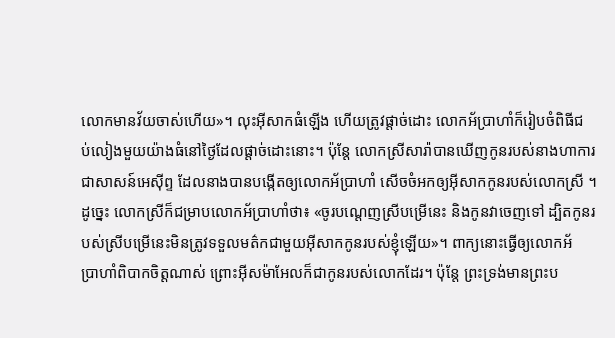លោកមានវ័យចាស់ហើយ»។ លុះអ៊ីសាកធំឡើង ហើយត្រូវផ្តាច់ដោះ លោកអ័ប្រា‌ហាំក៏រៀបចំពិធីជប់‌លៀងមួយយ៉ាងធំនៅថ្ងៃដែលផ្តាច់ដោះនោះ។ ប៉ុន្តែ លោកស្រីសារ៉ាបានឃើញកូនរបស់នាងហាការជាសាសន៍អេស៊ីព្ទ ដែលនាងបានបង្កើតឲ្យលោកអ័ប្រា‌ហាំ សើចចំអកឲ្យអ៊ីសាកកូនរបស់លោកស្រី ។ ដូច្នេះ លោកស្រីក៏ជម្រាបលោកអ័ប្រា‌ហាំថា៖ «ចូរបណ្តេញស្រីបម្រើនេះ និងកូនវាចេញទៅ ដ្បិតកូនរបស់ស្រីបម្រើនេះមិនត្រូវទទួលមត៌កជា‌មួយអ៊ីសាកកូនរបស់ខ្ញុំឡើយ»។ ពាក្យនោះធ្វើឲ្យលោកអ័ប្រា‌ហាំពិបាកចិត្តណាស់ ព្រោះអ៊ីសម៉ាអែលក៏ជាកូនរបស់លោកដែរ។ ប៉ុន្តែ ព្រះ‌ទ្រង់មានព្រះ‌ប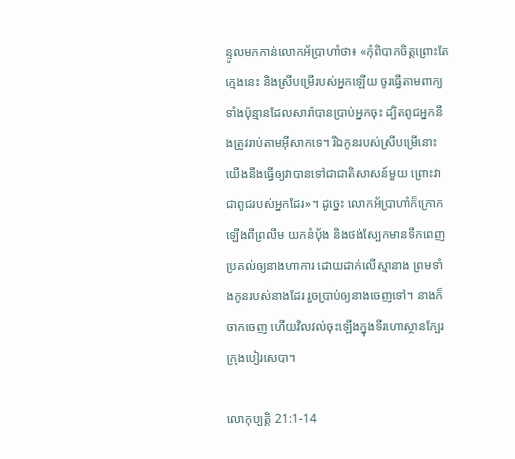ន្ទូលមកកាន់លោកអ័ប្រា‌ហាំថា៖ «កុំពិបាកចិត្តព្រោះតែក្មេងនេះ និងស្រីបម្រើរបស់អ្នកឡើយ ចូរធ្វើតាមពាក្យទាំងប៉ុន្មានដែលសារ៉ាបានប្រាប់អ្នកចុះ ដ្បិតពូជអ្នកនឹងត្រូវរាប់តាមអ៊ីសាកទេ។ រីឯកូនរបស់ស្រីបម្រើនោះ យើងនឹងធ្វើឲ្យវាបានទៅជាជាតិសាសន៍មួយ ព្រោះវាជាពូជរបស់អ្នកដែរ»។ ដូច្នេះ លោកអ័ប្រា‌ហាំក៏ក្រោកឡើងពីព្រលឹម យកនំបុ័ង និងថង់ស្បែកមានទឹកពេញ ប្រគល់ឲ្យនាងហាការ ដោយដាក់លើស្មានាង ព្រមទាំងកូនរបស់នាងដែរ រួចប្រាប់ឲ្យនាងចេញទៅ។ នាងក៏ចាកចេញ ហើយវិលវល់ចុះឡើងក្នុងទីរហោ‌ស្ថានក្បែរក្រុងបៀរសេបា។

លោកុប្បត្តិ 21:1-14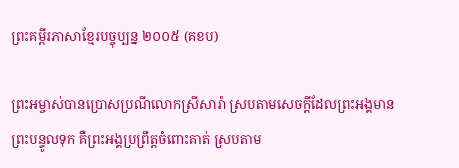ព្រះគម្ពីរភាសាខ្មែរបច្ចុប្បន្ន ២០០៥ (គខប)

ព្រះ‌អម្ចាស់បានប្រោស‌ប្រណីលោកស្រីសារ៉ា ស្របតាមសេចក្ដីដែលព្រះអង្គមានព្រះ‌បន្ទូលទុក គឺព្រះអង្គប្រព្រឹត្តចំពោះគាត់ ស្របតាម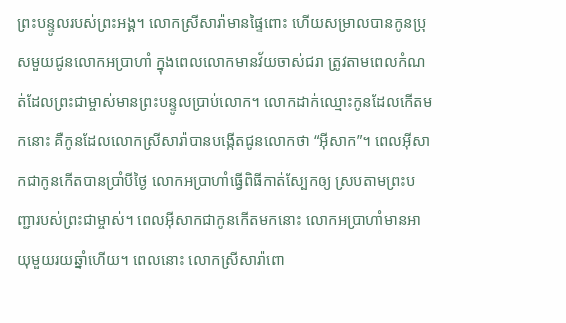ព្រះ‌បន្ទូលរបស់ព្រះអង្គ។ លោកស្រីសារ៉ាមានផ្ទៃពោះ ហើយសម្រាលបានកូនប្រុសមួយជូនលោកអប្រាហាំ ក្នុងពេលលោកមានវ័យចាស់ជរា ត្រូវតាមពេលកំណត់ដែលព្រះ‌ជាម្ចាស់មានព្រះ‌បន្ទូលប្រាប់លោក។ លោកដាក់ឈ្មោះកូនដែលកើតមកនោះ គឺកូនដែលលោកស្រីសារ៉ាបានបង្កើតជូនលោកថា “អ៊ីសាក”។ ពេលអ៊ីសាកជាកូនកើតបានប្រាំបីថ្ងៃ លោកអប្រាហាំធ្វើពិធីកាត់ស្បែកឲ្យ ស្របតាមព្រះ‌បញ្ជារបស់ព្រះ‌ជាម្ចាស់។ ពេលអ៊ីសាកជាកូនកើតមកនោះ លោកអប្រាហាំមានអាយុមួយរយឆ្នាំហើយ។ ពេលនោះ លោកស្រីសារ៉ាពោ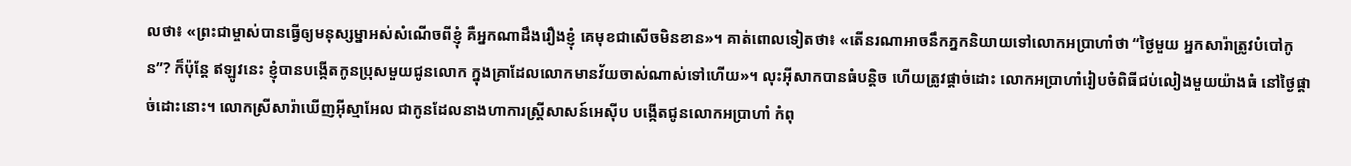លថា៖ «ព្រះ‌ជាម្ចាស់បានធ្វើឲ្យមនុស្ស‌ម្នាអស់សំណើចពីខ្ញុំ គឺអ្នកណាដឹងរឿងខ្ញុំ គេមុខជាសើចមិនខាន»។ គាត់ពោលទៀតថា៖ «តើនរណាអាចនឹកភ្នកនិយាយទៅលោកអប្រាហាំថា “ថ្ងៃមួយ អ្នកសារ៉ាត្រូវបំបៅកូន”? ក៏ប៉ុន្តែ ឥឡូវនេះ ខ្ញុំបានបង្កើតកូនប្រុសមួយជូនលោក ក្នុងគ្រាដែលលោកមានវ័យចាស់ណាស់ទៅហើយ»។ លុះអ៊ីសាកបានធំបន្តិច ហើយត្រូវផ្ដាច់ដោះ លោកអប្រាហាំរៀបចំពិធីជប់‌លៀងមួយយ៉ាងធំ នៅថ្ងៃផ្ដាច់ដោះនោះ។ លោកស្រីសារ៉ាឃើញអ៊ីស្មា‌អែល ជាកូនដែលនាងហាការស្ត្រីសាសន៍អេស៊ីប បង្កើតជូនលោកអប្រាហាំ កំពុ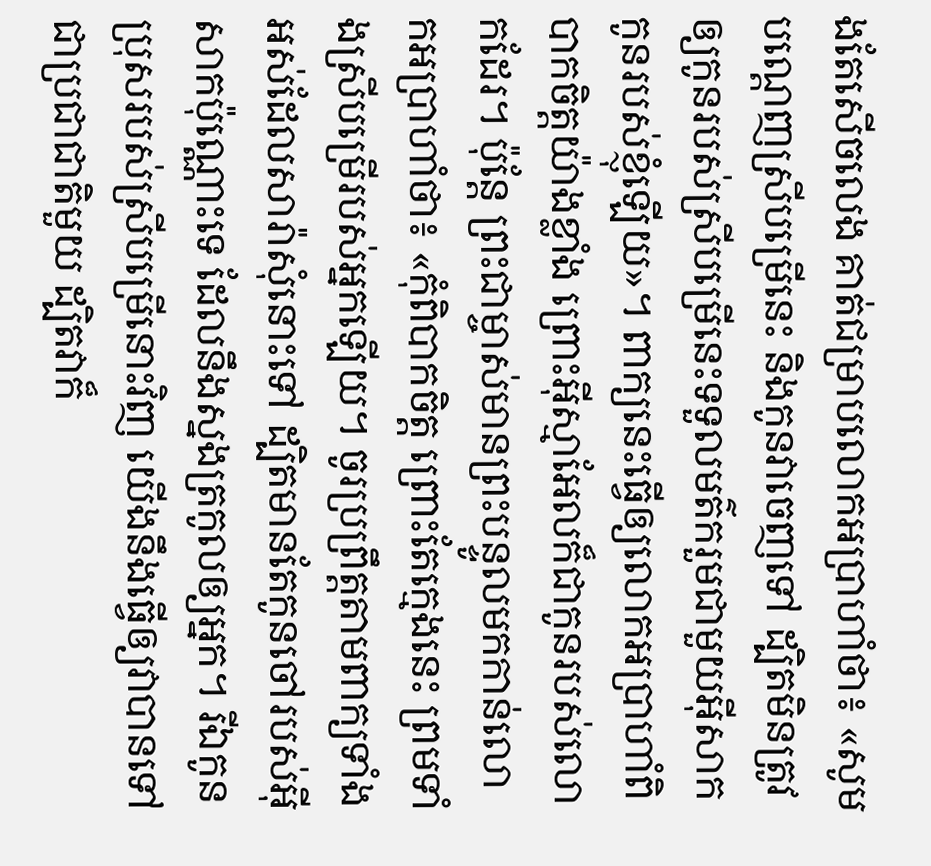ងតែសើចលេង គាត់ជម្រាបលោកអប្រាហាំថា៖ «សូមបណ្ដេញស្រីបម្រើនេះ និងកូនវាចេញទៅ ដ្បិតមិនត្រូវឲ្យកូនរបស់ស្រីបម្រើនេះទទួលមត៌ករួមជាមួយអ៊ីសាក កូនរបស់ខ្ញុំឡើយ»។ ពាក្យនេះធ្វើឲ្យលោកអប្រាហាំពិបាកចិត្តយ៉ាងខ្លាំង ព្រោះអ៊ីស្មា‌អែលក៏ជាកូនរបស់លោកដែរ។ ប៉ុន្តែ ព្រះ‌ជាម្ចាស់មានព្រះ‌បន្ទូលមកកាន់លោកអប្រាហាំថា៖ «កុំពិបាកចិត្ត ព្រោះតែក្មេងនេះ ព្រមទាំងស្រីបម្រើរបស់អ្នកឡើយ។ ចូរប្រព្រឹត្តតាមពាក្យទាំងអស់ដែលសារ៉ាសុំនោះទៅ ដ្បិតមានតែកូនចៅរបស់អ៊ីសាកប៉ុណ្ណោះទេ ដែលនឹងស្នងត្រកូលឲ្យអ្នក។ រីឯកូនប្រុសរបស់ស្រីបម្រើនោះវិញ យើងនឹងធ្វើឲ្យវាបានទៅជាប្រជា‌ជាតិមួយ ដ្បិតវាក៏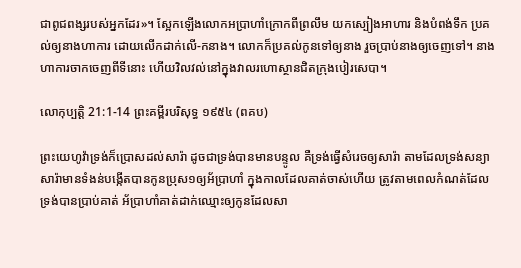ជាពូជ‌ពង្សរបស់អ្នកដែរ»។ ស្អែកឡើងលោកអប្រាហាំក្រោកពីព្រលឹម យកស្បៀងអាហារ និងបំពង់ទឹក ប្រគល់ឲ្យនាងហាការ ដោយលើកដាក់លើ-កនាង។ លោកក៏ប្រគល់កូនទៅឲ្យនាង រួចប្រាប់នាងឲ្យចេញទៅ។ នាងហាការចាកចេញពីទីនោះ ហើយវិល‌វល់នៅក្នុងវាលរហោ‌ស្ថានជិតក្រុងបៀរ‌សេបា។

លោកុប្បត្តិ 21:1-14 ព្រះគម្ពីរបរិសុទ្ធ ១៩៥៤ (ពគប)

ព្រះ‌យេហូវ៉ាទ្រង់ក៏ប្រោសដល់សារ៉ា ដូចជាទ្រង់បានមានបន្ទូល គឺទ្រង់ធ្វើសំរេចឲ្យសារ៉ា តាមដែលទ្រង់សន្យា សារ៉ាមានទំងន់បង្កើតបានកូនប្រុស១ឲ្យអ័ប្រា‌ហាំ ក្នុងកាលដែលគាត់ចាស់ហើយ ត្រូវតាមពេលកំណត់ដែលទ្រង់បានប្រាប់គាត់ អ័ប្រា‌ហាំគាត់ដាក់ឈ្មោះឲ្យកូនដែលសា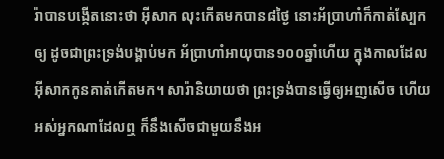រ៉ាបានបង្កើតនោះថា អ៊ីសាក លុះកើតមកបាន៨ថ្ងៃ នោះអ័ប្រា‌ហាំក៏កាត់ស្បែកឲ្យ ដូចជាព្រះ‌ទ្រង់បង្គាប់មក អ័ប្រា‌ហាំអាយុបាន១០០ឆ្នាំហើយ ក្នុងកាលដែលអ៊ីសាកកូនគាត់កើតមក។ សារ៉ានិយាយថា ព្រះ‌ទ្រង់បានធ្វើឲ្យអញសើច ហើយអស់អ្នកណាដែលឮ ក៏នឹងសើចជាមួយនឹងអ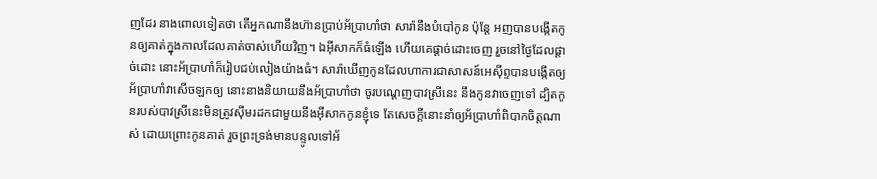ញដែរ នាងពោលទៀតថា តើអ្នកណានឹងហ៊ានប្រាប់អ័ប្រា‌ហាំថា សារ៉ានឹងបំបៅកូន ប៉ុន្តែ អញបានបង្កើតកូនឲ្យគាត់ក្នុងកាលដែលគាត់ចាស់ហើយវិញ។ ឯអ៊ីសាកក៏ធំឡើង ហើយគេផ្តាច់ដោះចេញ រួចនៅថ្ងៃដែលផ្តាច់ដោះ នោះអ័ប្រា‌ហាំក៏រៀបជប់‌លៀងយ៉ាងធំ។ សារ៉ាឃើញកូនដែលហាការជាសាសន៍អេស៊ីព្ទបានបង្កើតឲ្យអ័ប្រា‌ហាំវាសើចឡកឲ្យ នោះនាងនិយាយនឹងអ័ប្រា‌ហាំថា ចូរបណ្តេញបាវស្រីនេះ នឹងកូនវាចេញទៅ ដ្បិតកូនរបស់បាវស្រីនេះមិនត្រូវស៊ីមរដកជាមួយនឹងអ៊ីសាកកូនខ្ញុំទេ តែសេចក្ដីនោះនាំឲ្យអ័ប្រា‌ហាំពិបាកចិត្តណាស់ ដោយព្រោះកូនគាត់ រួចព្រះ‌ទ្រង់មានបន្ទូលទៅអ័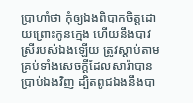ប្រា‌ហាំថា កុំឲ្យឯងពិបាកចិត្តដោយព្រោះកូនក្មេង ហើយនឹងបាវស្រីរបស់ឯងឡើយ ត្រូវស្តាប់តាមគ្រប់ទាំងសេចក្ដីដែលសារ៉ាបានប្រាប់ឯងវិញ ដ្បិតពូជឯងនឹងបា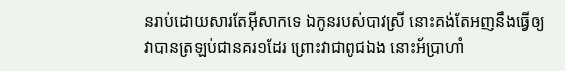នរាប់ដោយ‌សារតែអ៊ីសាកទេ ឯកូនរបស់បាវស្រី នោះគង់តែអញនឹងធ្វើឲ្យវាបានត្រឡប់ជានគរ១ដែរ ព្រោះវាជាពូជឯង នោះអ័ប្រា‌ហាំ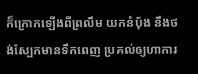ក៏ក្រោកឡើងពីព្រលឹម យកនំបុ័ង នឹងថង់ស្បែកមានទឹកពេញ ប្រគល់ឲ្យហាការ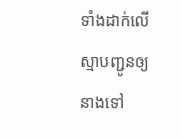ទាំងដាក់លើស្មាបញ្ជូនឲ្យនាងទៅ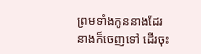ព្រមទាំងកូននាងដែរ នាងក៏ចេញទៅ ដើរចុះ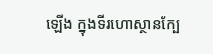ឡើង ក្នុងទីរហោ‌ស្ថានក្បែ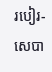របៀរ-សេបា